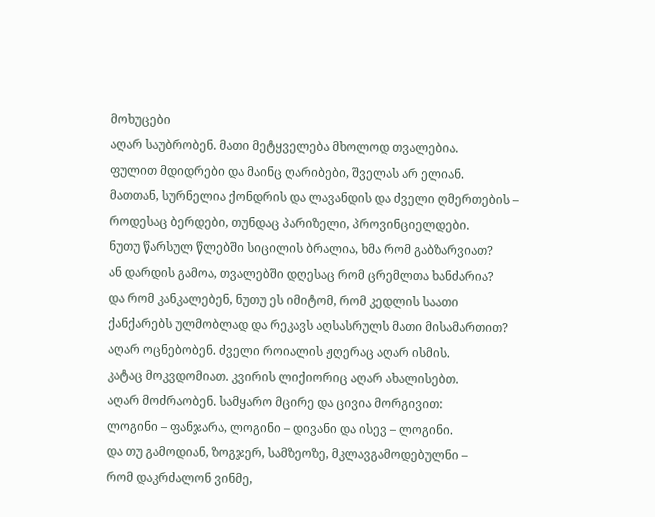მოხუცები
აღარ საუბრობენ. მათი მეტყველება მხოლოდ თვალებია.
ფულით მდიდრები და მაინც ღარიბები, შველას არ ელიან.
მათთან, სურნელია ქონდრის და ლავანდის და ძველი ღმერთების –
როდესაც ბერდები, თუნდაც პარიზელი, პროვინციელდები.
ნუთუ წარსულ წლებში სიცილის ბრალია, ხმა რომ გაბზარვიათ?
ან დარდის გამოა, თვალებში დღესაც რომ ცრემლთა ხანძარია?
და რომ კანკალებენ, ნუთუ ეს იმიტომ, რომ კედლის საათი
ქანქარებს ულმობლად და რეკავს აღსასრულს მათი მისამართით?
აღარ ოცნებობენ. ძველი როიალის ჟღერაც აღარ ისმის.
კატაც მოკვდომიათ. კვირის ლიქიორიც აღარ ახალისებთ.
აღარ მოძრაობენ. სამყარო მცირე და ცივია მორგივით:
ლოგინი – ფანჯარა, ლოგინი – დივანი და ისევ – ლოგინი.
და თუ გამოდიან, ზოგჯერ, სამზეოზე, მკლავგამოდებულნი –
რომ დაკრძალონ ვინმე,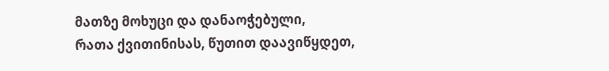მათზე მოხუცი და დანაოჭებული,
რათა ქვითინისას, წუთით დაავიწყდეთ,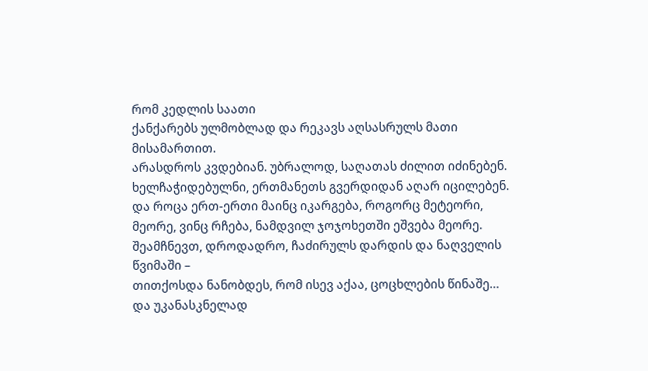რომ კედლის საათი
ქანქარებს ულმობლად და რეკავს აღსასრულს მათი მისამართით.
არასდროს კვდებიან. უბრალოდ, საღათას ძილით იძინებენ.
ხელჩაჭიდებულნი, ერთმანეთს გვერდიდან აღარ იცილებენ.
და როცა ერთ-ერთი მაინც იკარგება, როგორც მეტეორი,
მეორე, ვინც რჩება, ნამდვილ ჯოჯოხეთში ეშვება მეორე.
შეამჩნევთ, დროდადრო, ჩაძირულს დარდის და ნაღველის წვიმაში –
თითქოსდა ნანობდეს, რომ ისევ აქაა, ცოცხლების წინაშე…
და უკანასკნელად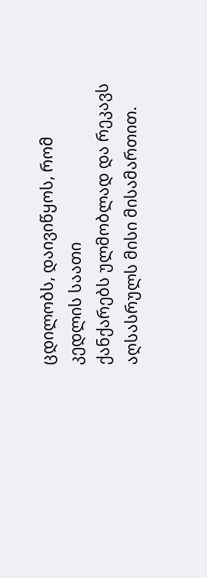ცდილობს, დაივიწყოს, რომ კედლის საათი
ქანქარებს ულმობლად და რეკავს აღსასრულს მისი მისამართით.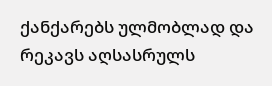ქანქარებს ულმობლად და რეკავს აღსასრულს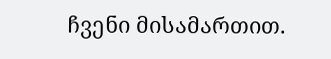ჩვენი მისამართით.